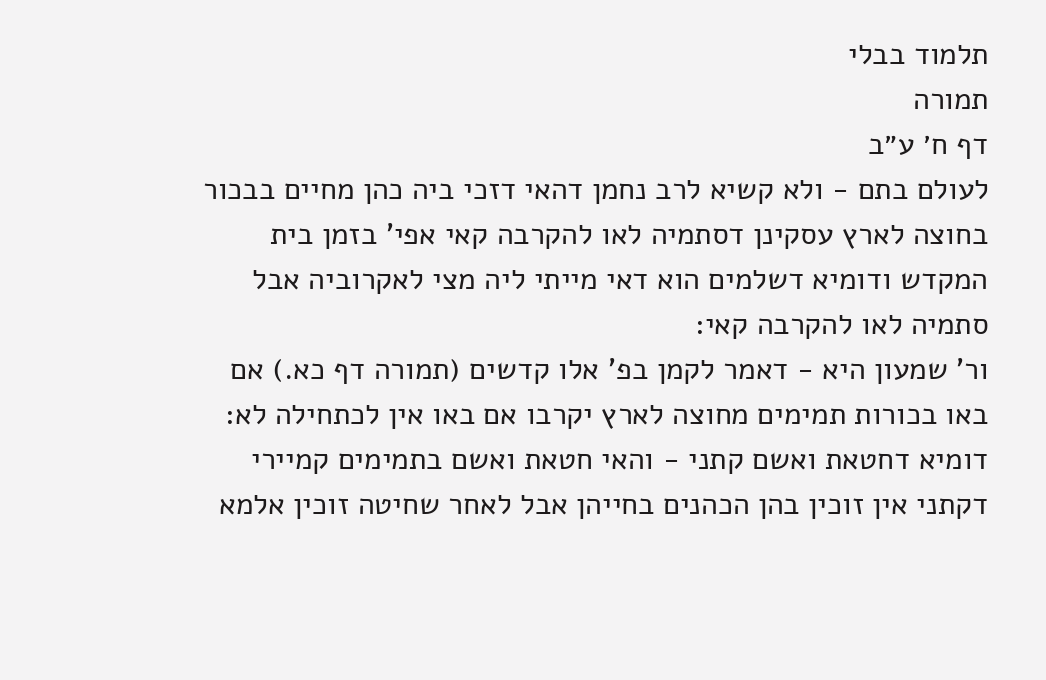תלמוד בבלי
תמורה
דף ח׳ ע״ב
לעולם בתם - ולא קשיא לרב נחמן דהאי דזכי ביה כהן מחיים בבכור בחוצה לארץ עסקינן דסתמיה לאו להקרבה קאי אפי' בזמן בית המקדש ודומיא דשלמים הוא דאי מייתי ליה מצי לאקרוביה אבל סתמיה לאו להקרבה קאי:
ור' שמעון היא - דאמר לקמן בפ' אלו קדשים (תמורה דף כא.) אם באו בכורות תמימים מחוצה לארץ יקרבו אם באו אין לכתחילה לא:
דומיא דחטאת ואשם קתני - והאי חטאת ואשם בתמימים קמיירי דקתני אין זוכין בהן הכהנים בחייהן אבל לאחר שחיטה זוכין אלמא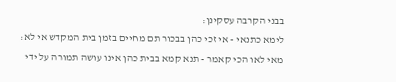בבני הקרבה עסקינן:
לימא כתנאי - אי זכי כהן בבכור תם מחיים בזמן בית המקדש אי לא:
מאי לאו הכי קאמר - תנא קמא בבית כהן אינו עושה תמורה על ידי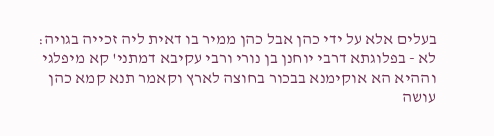בעלים אלא על ידי כהן אבל כהן ממיר בו דאית ליה זכייה בגויה:
לא - בפלוגתא דרבי יוחנן בן נורי ורבי עקיבא דמתני' קא מיפלגי וההיא הא אוקימנא בבכור בחוצה לארץ וקאמר תנא קמא כהן עושה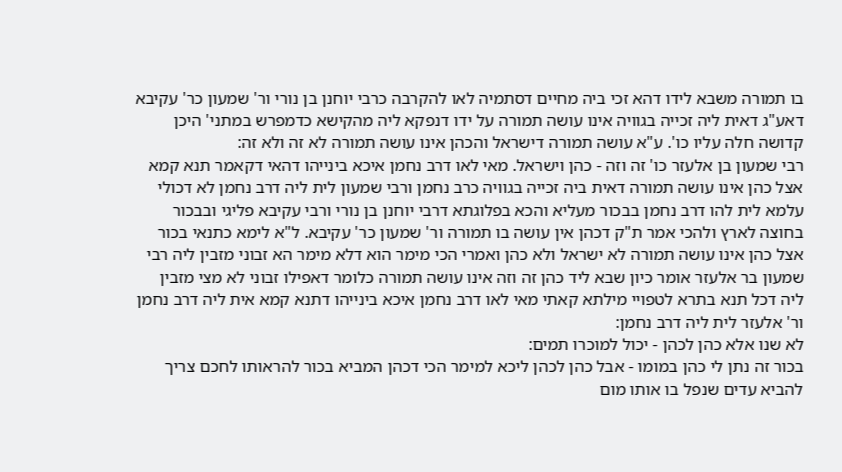בו תמורה משבא לידו דהא זכי ביה מחיים דסתמיה לאו להקרבה כרבי יוחנן בן נורי ור' שמעון כר' עקיבא דאע"ג דאית ליה זכייה בגוויה אינו עושה תמורה על ידו דנפקא ליה מהקישא כדמפרש במתני' היכן קדושה חלה עליו כו'. ע"א עושה תמורה דישראל והכהן אינו עושה תמורה לא זה ולא זה:
רבי שמעון בן אלעזר כו' זה וזה - כהן וישראל. מאי לאו דרב נחמן איכא בינייהו דהאי דקאמר תנא קמא אצל כהן אינו עושה תמורה דאית ביה זכייה בגוויה כרב נחמן ורבי שמעון לית ליה דרב נחמן לא דכולי עלמא לית להו דרב נחמן בבכור מעליא והכא בפלוגתא דרבי יוחנן בן נורי ורבי עקיבא פליגי ובבכור בחוצה לארץ ולהכי אמר ת"ק דכהן אין עושה בו תמורה ור' שמעון כר' עקיבא. ל"א לימא כתנאי בכור אצל כהן אינו עושה תמורה לא ישראל ולא כהן ואמרי הכי מימר הוא דלא מימר הא זבוני מזבין ליה רבי שמעון בר אלעזר אומר כיון שבא ליד כהן זה וזה אינו עושה תמורה כלומר דאפילו זבוני לא מצי מזבין ליה דכל תנא בתרא לטפויי מילתא קאתי מאי לאו דרב נחמן איכא בינייהו דתנא קמא אית ליה דרב נחמן ור' אלעזר לית ליה דרב נחמן:
לא שנו אלא כהן לכהן - יכול למוכרו תמים:
בכור זה נתן לי כהן במומו - אבל כהן לכהן ליכא למימר הכי דכהן המביא בכור להראותו לחכם צריך להביא עדים שנפל בו אותו מום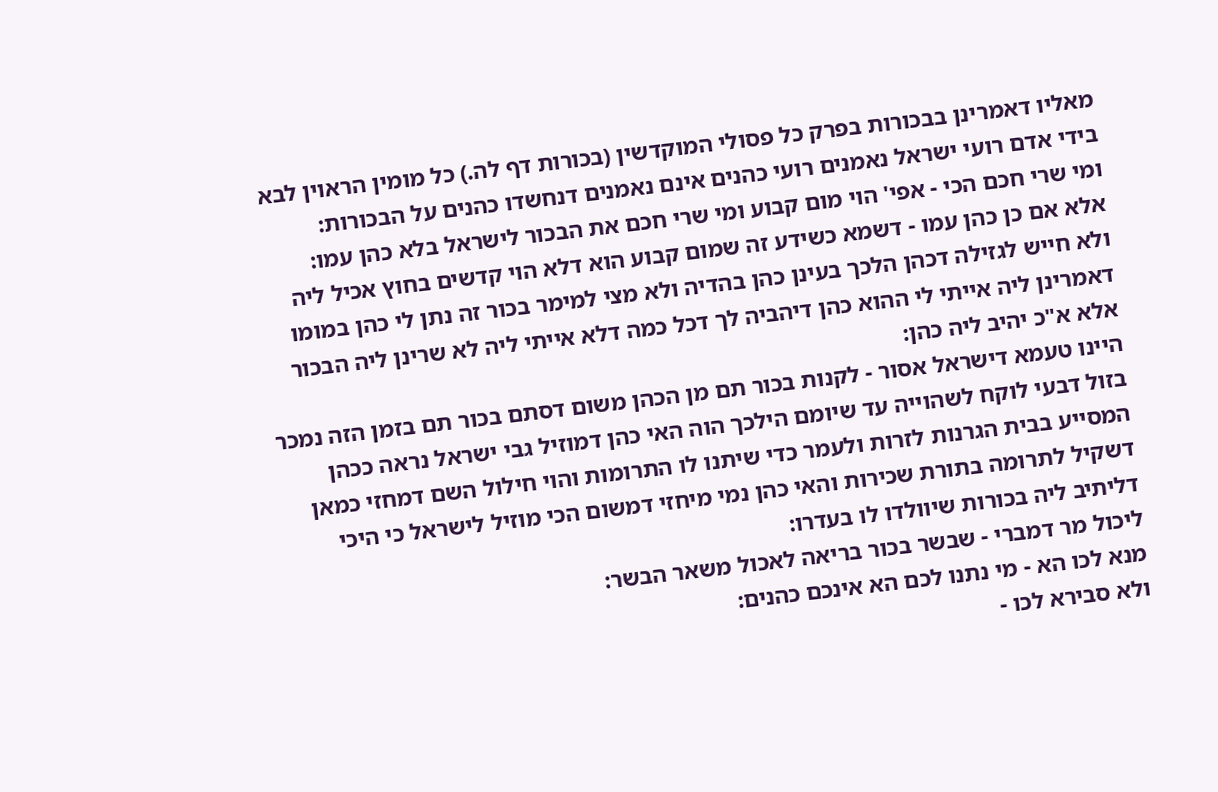מאליו דאמרינן בבכורות בפרק כל פסולי המוקדשין (בכורות דף לה.) כל מומין הראוין לבא בידי אדם רועי ישראל נאמנים רועי כהנים אינם נאמנים דנחשדו כהנים על הבכורות:
ומי שרי חכם הכי - אפי' הוי מום קבוע ומי שרי חכם את הבכור לישראל בלא כהן עמו:
אלא אם כן כהן עמו - דשמא כשידע זה שמום קבוע הוא דלא הוי קדשים בחוץ אכיל ליה ולא חייש לגזילה דכהן הלכך בעינן כהן בהדיה ולא מצי למימר בכור זה נתן לי כהן במומו דאמרינן ליה אייתי לי ההוא כהן דיהביה לך דכל כמה דלא אייתי ליה לא שרינן ליה הבכור אלא א"כ יהיב ליה כהן:
היינו טעמא דישראל אסור - לקנות בכור תם מן הכהן משום דסתם בכור תם בזמן הזה נמכר בזול דבעי לוקח לשהוייה עד שיומם הילכך הוה האי כהן דמוזיל גבי ישראל נראה ככהן המסייע בבית הגרנות לזרות ולעמר כדי שיתנו לו התרומות והוי חילול השם דמחזי כמאן דשקיל לתרומה בתורת שכירות והאי כהן נמי מיחזי דמשום הכי מוזיל לישראל כי היכי דליתיב ליה בכורות שיוולדו לו בעדרו:
ליכול מר דמברי - שבשר בכור בריאה לאכול משאר הבשר:
מנא לכו הא - מי נתנו לכם הא אינכם כהנים:
ולא סבירא לכו -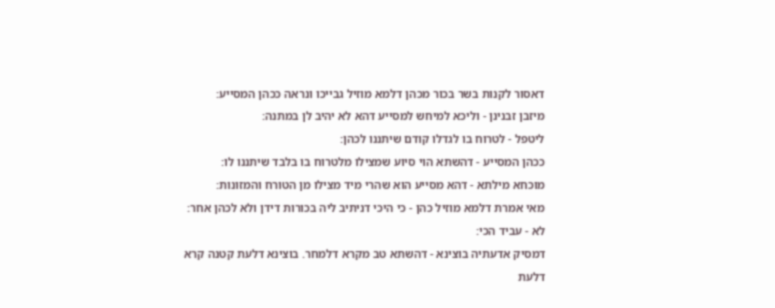דאסור לקנות בשר בכור מכהן דלמא מוזיל גבייכו ונראה ככהן המסייע:
מיזבן זבנינן - וליכא למיחש למסייע דהא לא יהיב לן במתנה:
ליטפל - לטרוח בו לגדלו קודם שיתננו לכהן:
ככהן המסייע - דהשתא הוי סיוע שמצילו מלטרוח בו בלבד שיתננו לו:
מוכחא מילתא - דהא מסייע הוא שהרי מיד מצילו מן הטורח והמזונות:
מאי אמרת דלמא מוזיל כהן - כי היכי דניתיב ליה בכורות דידן ולא לכהן אחר:
לא - עביד הכי:
דמסיק אדעתיה בוצינא - דהשתא טב מקרא דלמחר. בוצינא דלעת קטנה קרא דלעת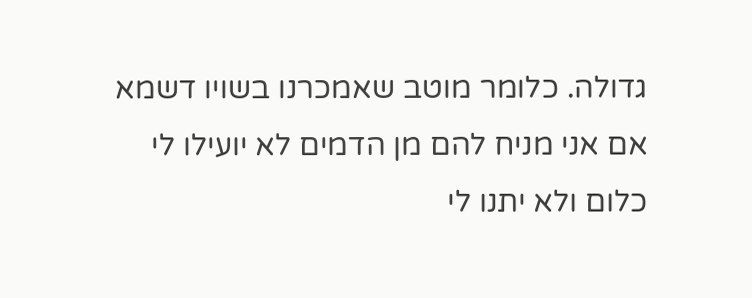גדולה. כלומר מוטב שאמכרנו בשויו דשמא אם אני מניח להם מן הדמים לא יועילו לי כלום ולא יתנו לי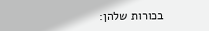בכורות שלהן: